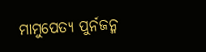ମାମୁପେତ୍ୟ ପୁର୍ନଜନ୍ମ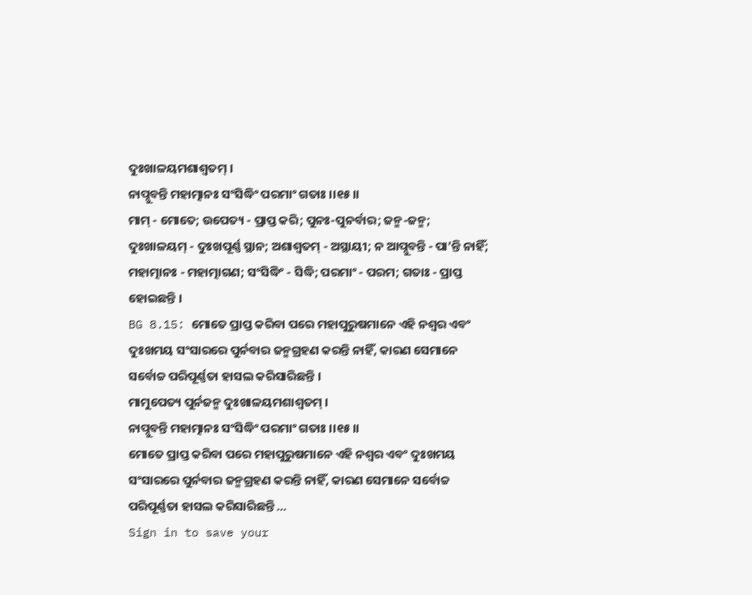ଦୁଃଖାଳୟମଶାଶ୍ୱତମ୍ ।
ନାପ୍ନୁବନ୍ତି ମହାତ୍ମାନଃ ସଂସିଦ୍ଧିଂ ପରମାଂ ଗତାଃ ।।୧୫।।
ମାମ୍ - ମୋତେ; ଉପେତ୍ୟ - ପ୍ରାପ୍ତ କରି; ପୁନଃ-ପୁନର୍ବାର; ଜନ୍ମ-ଜନ୍ମ; ଦୁଃଖାଳୟମ୍ - ଦୁଃଖପୂର୍ଣ୍ଣ ସ୍ଥାନ; ଅଶାଶ୍ୱତମ୍ - ଅସ୍ଥାୟୀ; ନ ଆପ୍ନୁବନ୍ତି - ପା’ନ୍ତି ନାହିଁ; ମହାତ୍ମାନଃ - ମହାତ୍ମାଗଣ; ସଂସିଦ୍ଧିଂ - ସିଦ୍ଧି; ପରମାଂ - ପରମ; ଗତାଃ - ପ୍ରାପ୍ତ ହୋଇଛନ୍ତି ।
BG 8.15: ମୋତେ ପ୍ରାପ୍ତ କରିବା ପରେ ମହାପୁରୁଷମାନେ ଏହି ନଶ୍ୱର ଏବଂ ଦୁଃଖମୟ ସଂସାରରେ ପୁର୍ନବାର ଜନ୍ମଗ୍ରହଣ କରନ୍ତି ନାହିଁ, କାରଣ ସେମାନେ ସର୍ବୋଚ୍ଚ ପରିପୂର୍ଣ୍ଣତା ହାସଲ କରିସାରିଛନ୍ତି ।
ମାମୁପେତ୍ୟ ପୁର୍ନଜନ୍ମ ଦୁଃଖାଳୟମଶାଶ୍ୱତମ୍ ।
ନାପ୍ନୁବନ୍ତି ମହାତ୍ମାନଃ ସଂସିଦ୍ଧିଂ ପରମାଂ ଗତାଃ ।।୧୫।।
ମୋତେ ପ୍ରାପ୍ତ କରିବା ପରେ ମହାପୁରୁଷମାନେ ଏହି ନଶ୍ୱର ଏବଂ ଦୁଃଖମୟ ସଂସାରରେ ପୁର୍ନବାର ଜନ୍ମଗ୍ରହଣ କରନ୍ତି ନାହିଁ, କାରଣ ସେମାନେ ସର୍ବୋଚ୍ଚ ପରିପୂର୍ଣ୍ଣତା ହାସଲ କରିସାରିଛନ୍ତି …
Sign in to save your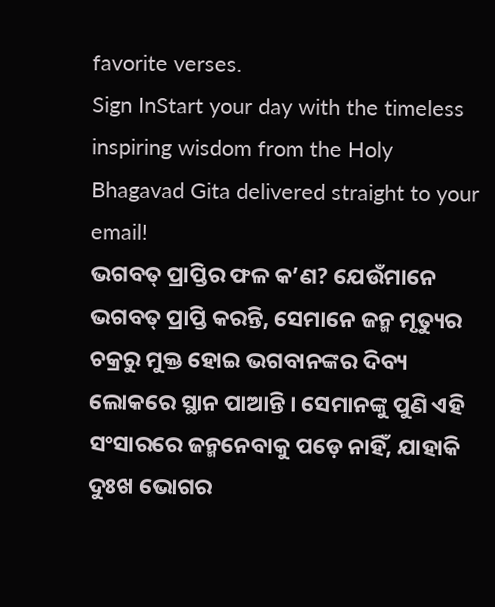favorite verses.
Sign InStart your day with the timeless inspiring wisdom from the Holy Bhagavad Gita delivered straight to your email!
ଭଗବତ୍ ପ୍ରାପ୍ତିର ଫଳ କ’ଣ? ଯେଉଁମାନେ ଭଗବତ୍ ପ୍ରାପ୍ତି କରନ୍ତି, ସେମାନେ ଜନ୍ମ ମୃତ୍ୟୁର ଚକ୍ରରୁ ମୁକ୍ତ ହୋଇ ଭଗବାନଙ୍କର ଦିବ୍ୟ ଲୋକରେ ସ୍ଥାନ ପାଆନ୍ତି । ସେମାନଙ୍କୁ ପୁଣି ଏହି ସଂସାରରେ ଜନ୍ମନେବାକୁ ପଡ଼େ ନାହିଁ, ଯାହାକି ଦୁଃଖ ଭୋଗର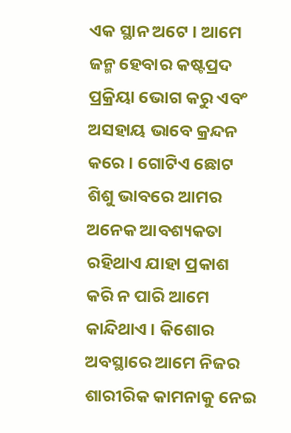ଏକ ସ୍ଥାନ ଅଟେ । ଆମେ ଜନ୍ମ ହେବାର କଷ୍ଟପ୍ରଦ ପ୍ରକ୍ରିୟା ଭୋଗ କରୁ ଏବଂ ଅସହାୟ ଭାବେ କ୍ରନ୍ଦନ କରେ । ଗୋଟିଏ ଛୋଟ ଶିଶୁ ଭାବରେ ଆମର ଅନେକ ଆବଶ୍ୟକତା ରହିଥାଏ ଯାହା ପ୍ରକାଶ କରି ନ ପାରି ଆମେ କାନ୍ଦିଥାଏ । କିଶୋର ଅବସ୍ଥାରେ ଆମେ ନିଜର ଶାରୀରିକ କାମନାକୁ ନେଇ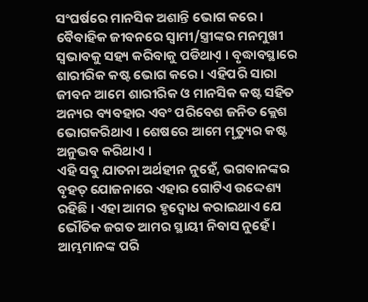ସଂଘର୍ଷରେ ମାନସିକ ଅଶାନ୍ତି ଭୋଗ କରେ । ବୈବାହିକ ଜୀବନରେ ସ୍ୱାମୀ/ସ୍ତ୍ରୀଙ୍କର ମନମୁଖୀ ସ୍ୱଭାବକୁ ସହ୍ୟ କରିବାକୁ ପଡିଥାଏ଼ । ବୃଦ୍ଧାବସ୍ଥାରେ ଶାରୀରିକ କଷ୍ଟ ଭୋଗ କରେ । ଏହିପରି ସାରା ଜୀବନ ଆମେ ଶାରୀରିକ ଓ ମାନସିକ କଷ୍ଟ ସହିତ ଅନ୍ୟର ବ୍ୟବହାର ଏବଂ ପରିବେଶ ଜନିତ କ୍ଲେଶ ଭୋଗକରିଥାଏ । ଶେଷରେ ଆମେ ମୃତ୍ୟୁର କଷ୍ଟ ଅନୁଭବ କରିଥାଏ ।
ଏହି ସବୁ ଯାତନା ଅର୍ଥହୀନ ନୁହେଁ, ଭଗବାନଙ୍କର ବୃହତ୍ ଯୋଜନାରେ ଏହାର ଗୋଟିଏ ଉଦ୍ଦେଶ୍ୟ ରହିଛି । ଏହା ଆମର ହୃଦ୍ବୋଧ କରାଇଥାଏ ଯେ ଭୌତିକ ଜଗତ ଆମର ସ୍ଥାୟୀ ନିବାସ ନୁହେଁ । ଆମ୍ଭମାନଙ୍କ ପରି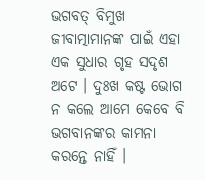ଭଗବତ୍ ବିମୁଖ ଜୀବାତ୍ମାମାନଙ୍କ ପାଇଁ ଏହା ଏକ ସୁଧାର ଗୃହ ସଦୃଶ ଅଟେ । ଦୁଃଖ କଷ୍ଟ ଭୋଗ ନ କଲେ ଆମେ କେବେ ବି ଭଗବାନଙ୍କର କାମନା କରନ୍ତେ ନାହିଁ ।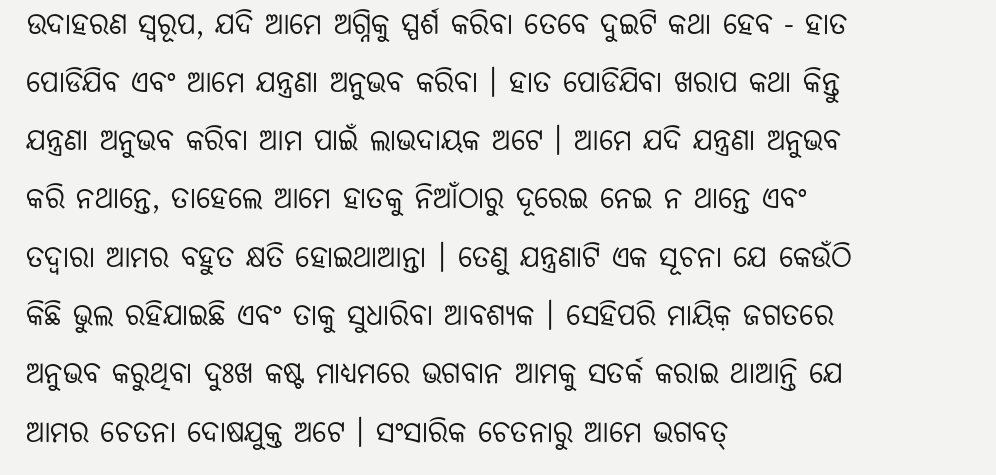ଉଦାହରଣ ସ୍ୱରୂପ, ଯଦି ଆମେ ଅଗ୍ନିକୁ ସ୍ପର୍ଶ କରିବା ତେବେ ଦୁଇଟି କଥା ହେବ - ହାତ ପୋଡିଯିବ ଏବଂ ଆମେ ଯନ୍ତ୍ରଣା ଅନୁଭବ କରିବା । ହାତ ପୋଡିଯିବା ଖରାପ କଥା କିନ୍ତୁ ଯନ୍ତ୍ରଣା ଅନୁଭବ କରିବା ଆମ ପାଇଁ ଲାଭଦାୟକ ଅଟେ । ଆମେ ଯଦି ଯନ୍ତ୍ରଣା ଅନୁଭବ କରି ନଥାନ୍ତେ, ତାହେଲେ ଆମେ ହାତକୁ ନିଆଁଠାରୁ ଦୂରେଇ ନେଇ ନ ଥାନ୍ତେ ଏବଂ ତଦ୍ୱାରା ଆମର ବହୁତ କ୍ଷତି ହୋଇଥାଆନ୍ତା । ତେଣୁ ଯନ୍ତ୍ରଣାଟି ଏକ ସୂଚନା ଯେ କେଉଁଠି କିଛି ଭୁଲ ରହିଯାଇଛି ଏବଂ ତାକୁ ସୁଧାରିବା ଆବଶ୍ୟକ । ସେହିପରି ମାୟିକ଼ ଜଗତରେ ଅନୁଭବ କରୁଥିବା ଦୁଃଖ କଷ୍ଟ ମାଧ୍ୟମରେ ଭଗବାନ ଆମକୁ ସତର୍କ କରାଇ ଥାଆନ୍ତି ଯେ ଆମର ଚେତନା ଦୋଷଯୁକ୍ତ ଅଟେ । ସଂସାରିକ ଚେତନାରୁ ଆମେ ଭଗବତ୍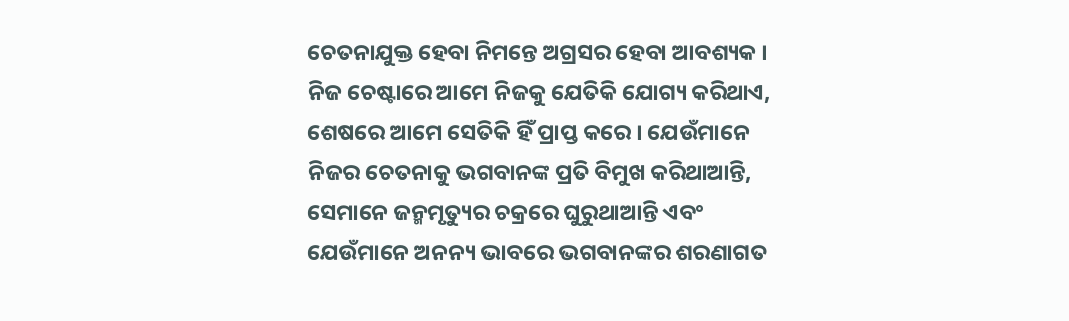ଚେତନାଯୁକ୍ତ ହେବା ନିମନ୍ତେ ଅଗ୍ରସର ହେବା ଆବଶ୍ୟକ ।
ନିଜ ଚେଷ୍ଟାରେ ଆମେ ନିଜକୁ ଯେତିକି ଯୋଗ୍ୟ କରିଥାଏ, ଶେଷରେ ଆମେ ସେତିକି ହିଁ ପ୍ରାପ୍ତ କରେ । ଯେଉଁମାନେ ନିଜର ଚେତନାକୁ ଭଗବାନଙ୍କ ପ୍ରତି ବିମୁଖ କରିଥାଆନ୍ତି, ସେମାନେ ଜନ୍ମମୃତ୍ୟୁର ଚକ୍ରରେ ଘୁରୁଥାଆନ୍ତି ଏବଂ ଯେଉଁମାନେ ଅନନ୍ୟ ଭାବରେ ଭଗବାନଙ୍କର ଶରଣାଗତ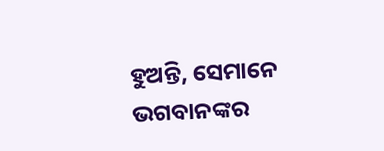ହୁଅନ୍ତି, ସେମାନେ ଭଗବାନଙ୍କର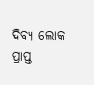ଦିବ୍ୟ ଲୋକ ପ୍ରାପ୍ତ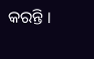କରନ୍ତି ।